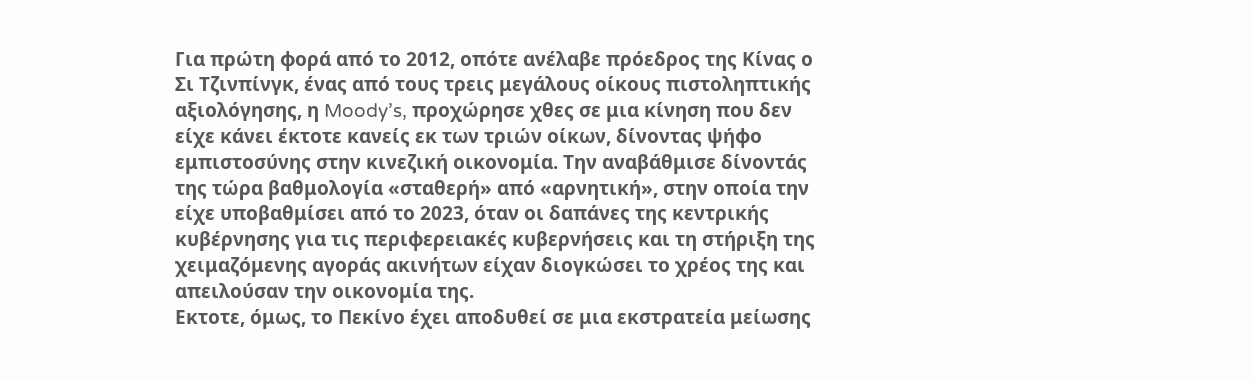Για πρώτη φορά από το 2012, οπότε ανέλαβε πρόεδρος της Κίνας ο Σι Τζινπίνγκ, ένας από τους τρεις μεγάλους οίκους πιστοληπτικής αξιολόγησης, η Moody’s, προχώρησε χθες σε μια κίνηση που δεν είχε κάνει έκτοτε κανείς εκ των τριών οίκων, δίνοντας ψήφο εμπιστοσύνης στην κινεζική οικονομία. Την αναβάθμισε δίνοντάς της τώρα βαθμολογία «σταθερή» από «αρνητική», στην οποία την είχε υποβαθμίσει από το 2023, όταν οι δαπάνες της κεντρικής κυβέρνησης για τις περιφερειακές κυβερνήσεις και τη στήριξη της χειμαζόμενης αγοράς ακινήτων είχαν διογκώσει το χρέος της και απειλούσαν την οικονομία της.
Εκτοτε, όμως, το Πεκίνο έχει αποδυθεί σε μια εκστρατεία μείωσης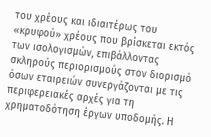του χρέους και ιδιαιτέρως του «κρυφού» χρέους που βρίσκεται εκτός των ισολογισμών, επιβάλλοντας σκληρούς περιορισμούς στον διορισμό όσων εταιρειών συνεργάζονται με τις περιφερειακές αρχές για τη χρηματοδότηση έργων υποδομής. Η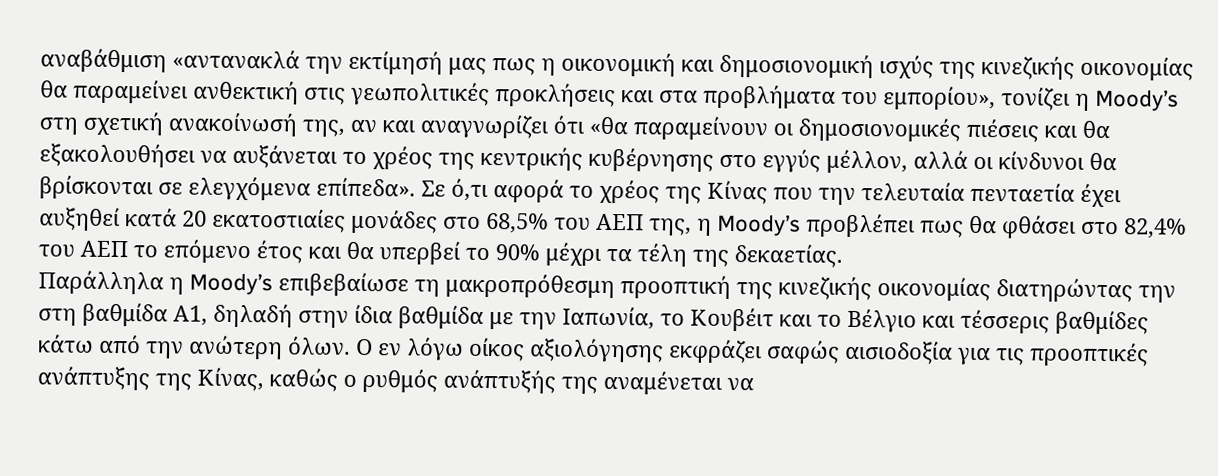αναβάθμιση «αντανακλά την εκτίμησή μας πως η οικονομική και δημοσιονομική ισχύς της κινεζικής οικονομίας θα παραμείνει ανθεκτική στις γεωπολιτικές προκλήσεις και στα προβλήματα του εμπορίου», τονίζει η Moody’s στη σχετική ανακοίνωσή της, αν και αναγνωρίζει ότι «θα παραμείνουν οι δημοσιονομικές πιέσεις και θα εξακολουθήσει να αυξάνεται το χρέος της κεντρικής κυβέρνησης στο εγγύς μέλλον, αλλά οι κίνδυνοι θα βρίσκονται σε ελεγχόμενα επίπεδα». Σε ό,τι αφορά το χρέος της Κίνας που την τελευταία πενταετία έχει αυξηθεί κατά 20 εκατοστιαίες μονάδες στο 68,5% του ΑΕΠ της, η Moody’s προβλέπει πως θα φθάσει στο 82,4% του ΑΕΠ το επόμενο έτος και θα υπερβεί το 90% μέχρι τα τέλη της δεκαετίας.
Παράλληλα η Moody’s επιβεβαίωσε τη μακροπρόθεσμη προοπτική της κινεζικής οικονομίας διατηρώντας την στη βαθμίδα Α1, δηλαδή στην ίδια βαθμίδα με την Ιαπωνία, το Κουβέιτ και το Βέλγιο και τέσσερις βαθμίδες κάτω από την ανώτερη όλων. Ο εν λόγω οίκος αξιολόγησης εκφράζει σαφώς αισιοδοξία για τις προοπτικές ανάπτυξης της Κίνας, καθώς ο ρυθμός ανάπτυξής της αναμένεται να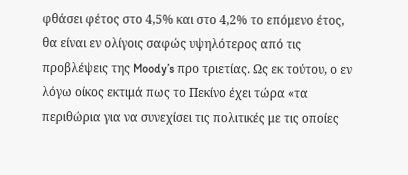φθάσει φέτος στο 4,5% και στο 4,2% το επόμενο έτος, θα είναι εν ολίγοις σαφώς υψηλότερος από τις προβλέψεις της Moody’s προ τριετίας. Ως εκ τούτου, ο εν λόγω οίκος εκτιμά πως το Πεκίνο έχει τώρα «τα περιθώρια για να συνεχίσει τις πολιτικές με τις οποίες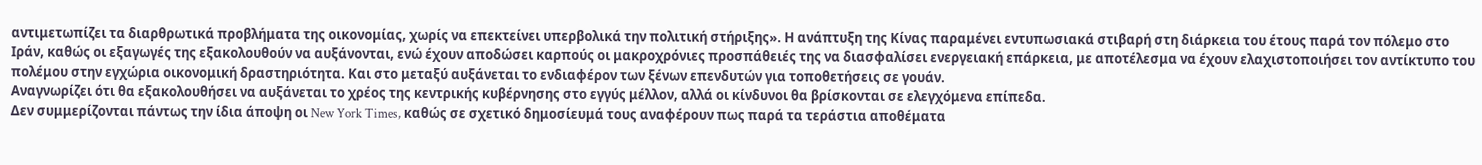αντιμετωπίζει τα διαρθρωτικά προβλήματα της οικονομίας, χωρίς να επεκτείνει υπερβολικά την πολιτική στήριξης». Η ανάπτυξη της Κίνας παραμένει εντυπωσιακά στιβαρή στη διάρκεια του έτους παρά τον πόλεμο στο Ιράν, καθώς οι εξαγωγές της εξακολουθούν να αυξάνονται, ενώ έχουν αποδώσει καρπούς οι μακροχρόνιες προσπάθειές της να διασφαλίσει ενεργειακή επάρκεια, με αποτέλεσμα να έχουν ελαχιστοποιήσει τον αντίκτυπο του πολέμου στην εγχώρια οικονομική δραστηριότητα. Και στο μεταξύ αυξάνεται το ενδιαφέρον των ξένων επενδυτών για τοποθετήσεις σε γουάν.
Αναγνωρίζει ότι θα εξακολουθήσει να αυξάνεται το χρέος της κεντρικής κυβέρνησης στο εγγύς μέλλον, αλλά οι κίνδυνοι θα βρίσκονται σε ελεγχόμενα επίπεδα.
Δεν συμμερίζονται πάντως την ίδια άποψη οι New York Times, καθώς σε σχετικό δημοσίευμά τους αναφέρουν πως παρά τα τεράστια αποθέματα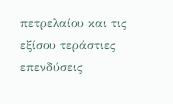πετρελαίου και τις εξίσου τεράστιες επενδύσεις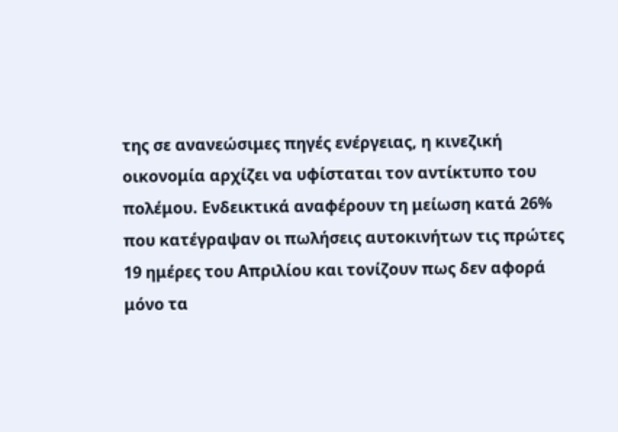της σε ανανεώσιμες πηγές ενέργειας, η κινεζική οικονομία αρχίζει να υφίσταται τον αντίκτυπο του πολέμου. Ενδεικτικά αναφέρουν τη μείωση κατά 26% που κατέγραψαν οι πωλήσεις αυτοκινήτων τις πρώτες 19 ημέρες του Απριλίου και τονίζουν πως δεν αφορά μόνο τα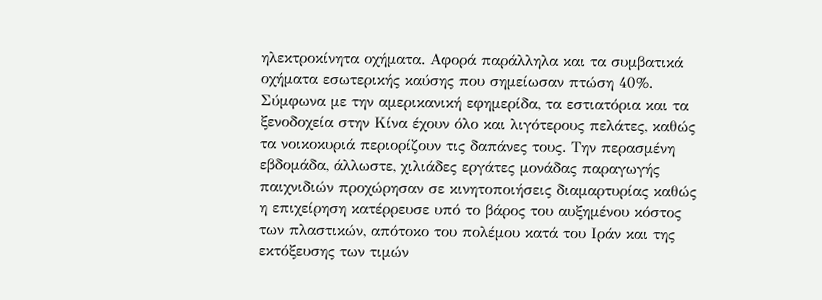ηλεκτροκίνητα οχήματα. Αφορά παράλληλα και τα συμβατικά οχήματα εσωτερικής καύσης που σημείωσαν πτώση 40%.
Σύμφωνα με την αμερικανική εφημερίδα, τα εστιατόρια και τα ξενοδοχεία στην Κίνα έχουν όλο και λιγότερους πελάτες, καθώς τα νοικοκυριά περιορίζουν τις δαπάνες τους. Την περασμένη εβδομάδα, άλλωστε, χιλιάδες εργάτες μονάδας παραγωγής παιχνιδιών προχώρησαν σε κινητοποιήσεις διαμαρτυρίας καθώς η επιχείρηση κατέρρευσε υπό το βάρος του αυξημένου κόστος των πλαστικών, απότοκο του πολέμου κατά του Ιράν και της εκτόξευσης των τιμών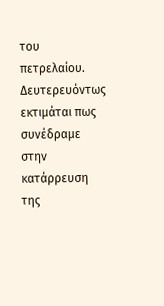του πετρελαίου. Δευτερευόντως εκτιμάται πως συνέδραμε στην κατάρρευση της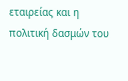εταιρείας και η πολιτική δασμών του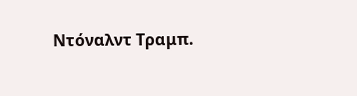Ντόναλντ Τραμπ.